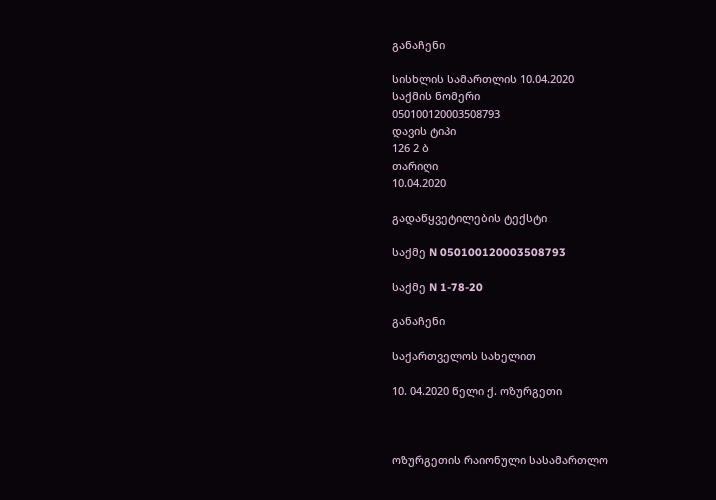განაჩენი

სისხლის სამართლის 10.04.2020
საქმის ნომერი
050100120003508793
დავის ტიპი
126 2 ბ
თარიღი
10.04.2020

გადაწყვეტილების ტექსტი

საქმე N 050100120003508793

საქმე N 1-78-20

განაჩენი

საქართველოს სახელით

10. 04.2020 წელი ქ. ოზურგეთი



ოზურგეთის რაიონული სასამართლო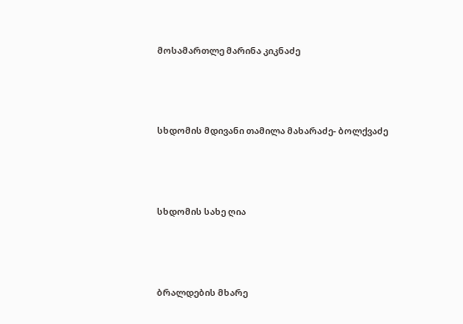მოსამართლე მარინა კიკნაძე



სხდომის მდივანი თამილა მახარაძე- ბოლქვაძე



სხდომის სახე ღია



ბრალდების მხარე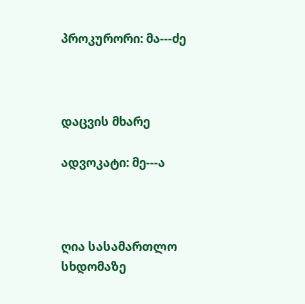პროკურორი: მა---ძე



დაცვის მხარე

ადვოკატი: მე---ა



ღია სასამართლო სხდომაზე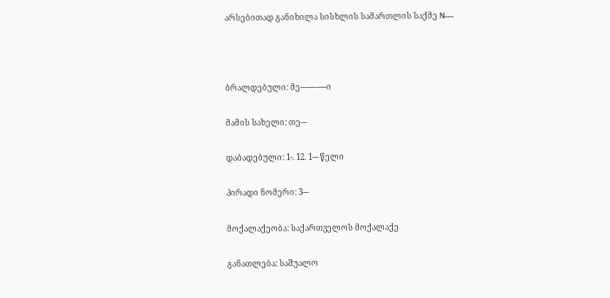არსებითად განიხილა სისხლის სამართლის საქმე N---



ბრალდებული: მე-–---–---–ი

მამის სახელი: თე---

დაბადებული: 1-. 12. 1--- წელი

პირადი ნომერი: 3---

მოქალაქეობა: საქართველოს მოქალაქე

განათლება: საშუალო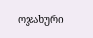ოჯახური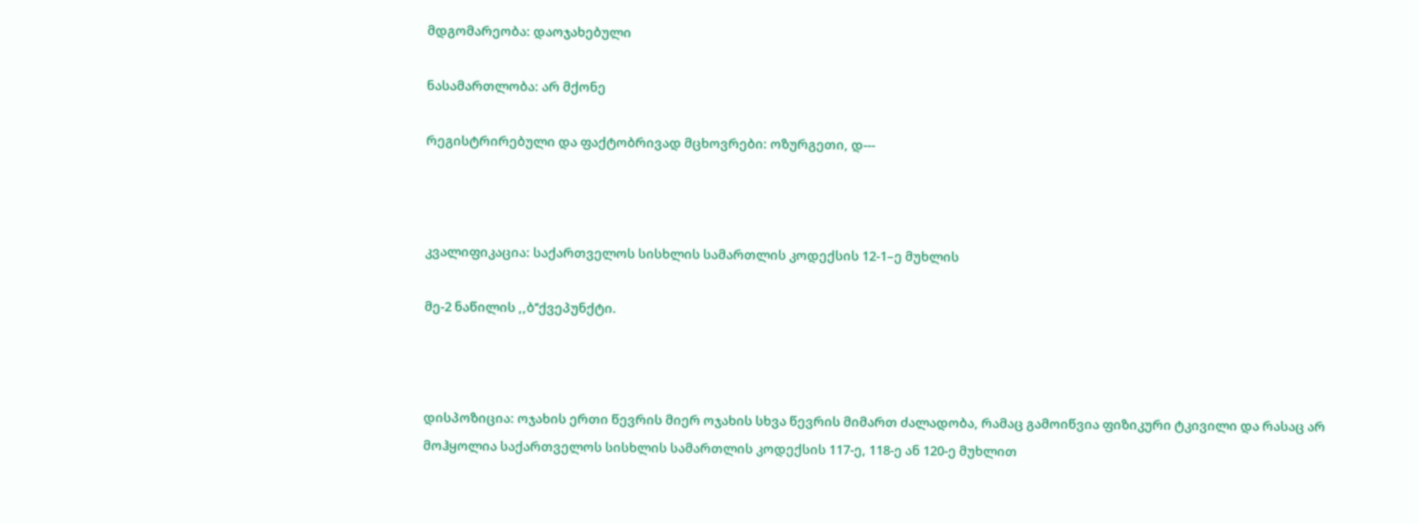მდგომარეობა: დაოჯახებული

ნასამართლობა: არ მქონე

რეგისტრირებული და ფაქტობრივად მცხოვრები: ოზურგეთი, დ---



კვალიფიკაცია: საქართველოს სისხლის სამართლის კოდექსის 12-1–ე მუხლის

მე-2 ნაწილის ,,ბ’’ქვეპუნქტი.



დისპოზიცია: ოჯახის ერთი წევრის მიერ ოჯახის სხვა წევრის მიმართ ძალადობა, რამაც გამოიწვია ფიზიკური ტკივილი და რასაც არ მოჰყოლია საქართველოს სისხლის სამართლის კოდექსის 117-ე, 118-ე ან 120-ე მუხლით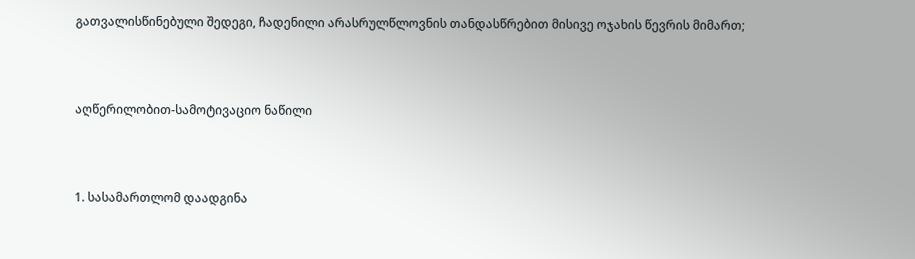გათვალისწინებული შედეგი, ჩადენილი არასრულწლოვნის თანდასწრებით მისივე ოჯახის წევრის მიმართ;



აღწერილობით-სამოტივაციო ნაწილი



1. სასამართლომ დაადგინა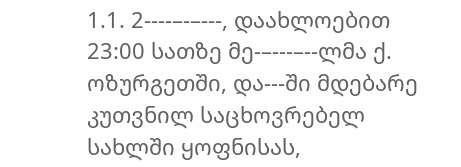1.1. 2----–-–---, დაახლოებით 23:00 სათზე მე-–---–--ლმა ქ. ოზურგეთში, და---ში მდებარე კუთვნილ საცხოვრებელ სახლში ყოფნისას,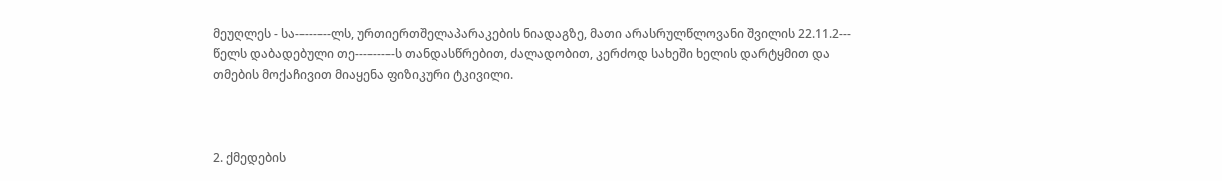მეუღლეს - სა-–---–--ლს, ურთიერთშელაპარაკების ნიადაგზე, მათი არასრულწლოვანი შვილის 22.11.2--- წელს დაბადებული თე---–---–-ს თანდასწრებით, ძალადობით, კერძოდ სახეში ხელის დარტყმით და თმების მოქაჩივით მიაყენა ფიზიკური ტკივილი.



2. ქმედების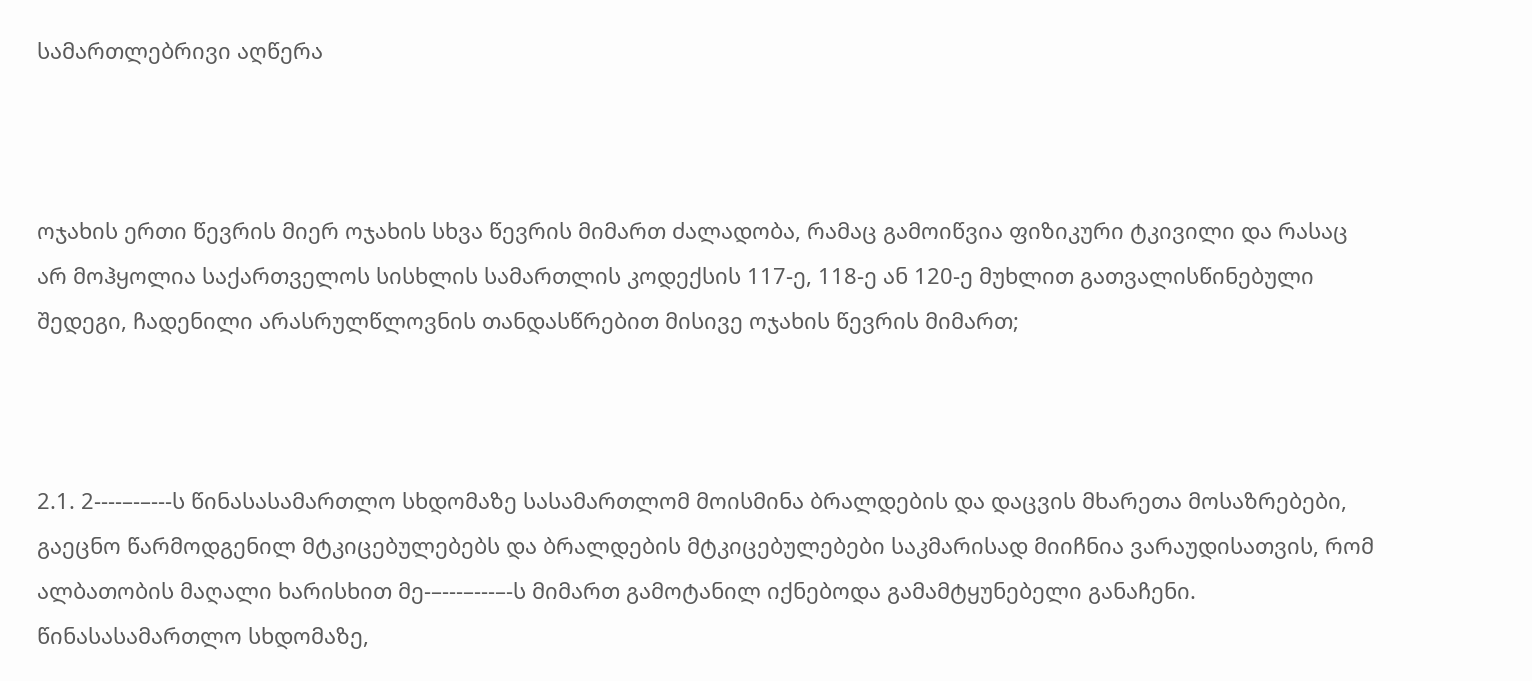სამართლებრივი აღწერა



ოჯახის ერთი წევრის მიერ ოჯახის სხვა წევრის მიმართ ძალადობა, რამაც გამოიწვია ფიზიკური ტკივილი და რასაც არ მოჰყოლია საქართველოს სისხლის სამართლის კოდექსის 117-ე, 118-ე ან 120-ე მუხლით გათვალისწინებული შედეგი, ჩადენილი არასრულწლოვნის თანდასწრებით მისივე ოჯახის წევრის მიმართ;



2.1. 2----–-–---ს წინასასამართლო სხდომაზე სასამართლომ მოისმინა ბრალდების და დაცვის მხარეთა მოსაზრებები, გაეცნო წარმოდგენილ მტკიცებულებებს და ბრალდების მტკიცებულებები საკმარისად მიიჩნია ვარაუდისათვის, რომ ალბათობის მაღალი ხარისხით მე-–---–---–-ს მიმართ გამოტანილ იქნებოდა გამამტყუნებელი განაჩენი. წინასასამართლო სხდომაზე,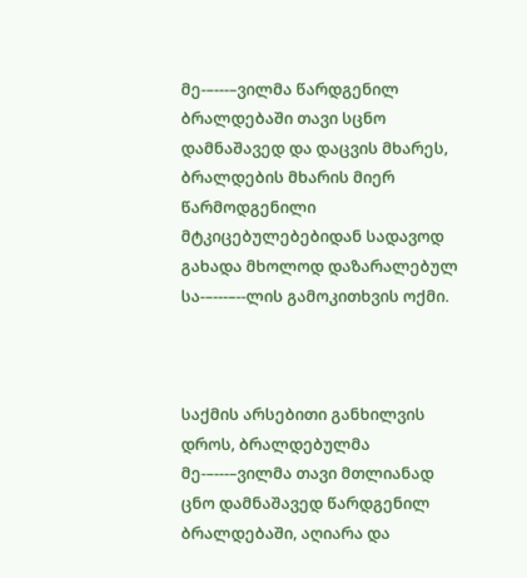მე-–---–ვილმა წარდგენილ ბრალდებაში თავი სცნო დამნაშავედ და დაცვის მხარეს, ბრალდების მხარის მიერ წარმოდგენილი მტკიცებულებებიდან სადავოდ გახადა მხოლოდ დაზარალებულ სა-–---–--ლის გამოკითხვის ოქმი.



საქმის არსებითი განხილვის დროს, ბრალდებულმა მე-–---–ვილმა თავი მთლიანად ცნო დამნაშავედ წარდგენილ ბრალდებაში, აღიარა და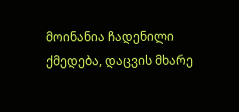მოინანია ჩადენილი ქმედება, დაცვის მხარე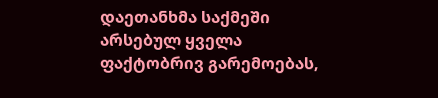დაეთანხმა საქმეში არსებულ ყველა ფაქტობრივ გარემოებას,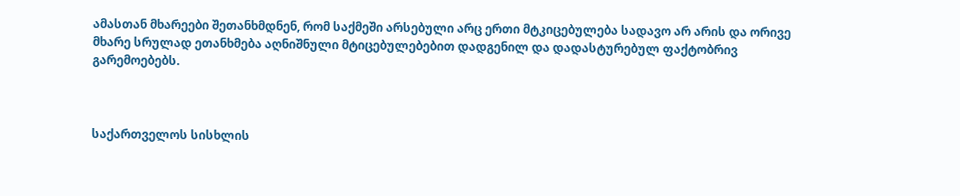ამასთან მხარეები შეთანხმდნენ, რომ საქმეში არსებული არც ერთი მტკიცებულება სადავო არ არის და ორივე მხარე სრულად ეთანხმება აღნიშნული მტიცებულებებით დადგენილ და დადასტურებულ ფაქტობრივ გარემოებებს.



საქართველოს სისხლის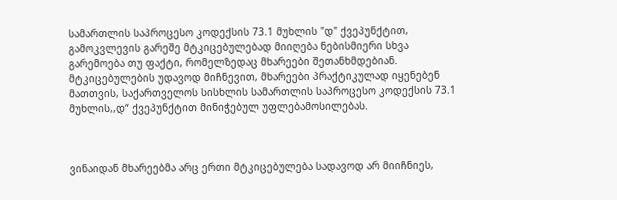სამართლის საპროცესო კოდექსის 73.1 მუხლის "დ" ქვეპუნქტით, გამოკვლევის გარეშე მტკიცებულებად მიიღება ნებისმიერი სხვა გარემოება თუ ფაქტი, რომელზედაც მხარეები შეთანხმდებიან. მტკიცებულების უდავოდ მიჩნევით, მხარეები პრაქტიკულად იყენებენ მათთვის, საქართველოს სისხლის სამართლის საპროცესო კოდექსის 73.1 მუხლის,,დ“ ქვეპუნქტით მინიჭებულ უფლებამოსილებას.



ვინაიდან მხარეებმა არც ერთი მტკიცებულება სადავოდ არ მიიჩნიეს,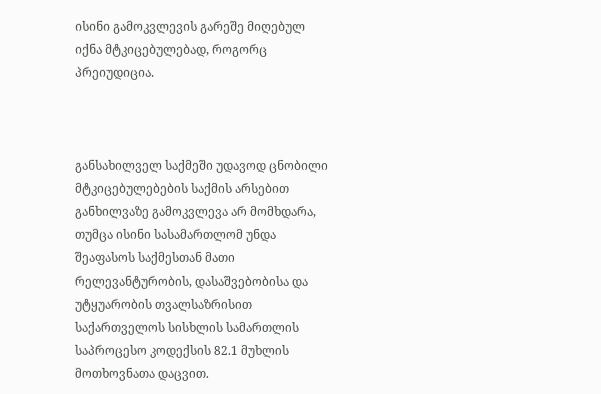ისინი გამოკვლევის გარეშე მიღებულ იქნა მტკიცებულებად, როგორც პრეიუდიცია.



განსახილველ საქმეში უდავოდ ცნობილი მტკიცებულებების საქმის არსებით განხილვაზე გამოკვლევა არ მომხდარა, თუმცა ისინი სასამართლომ უნდა შეაფასოს საქმესთან მათი რელევანტურობის, დასაშვებობისა და უტყუარობის თვალსაზრისით საქართველოს სისხლის სამართლის საპროცესო კოდექსის 82.1 მუხლის მოთხოვნათა დაცვით.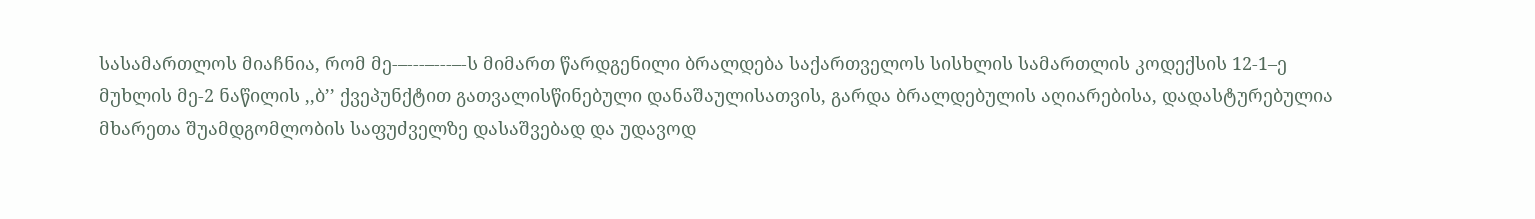სასამართლოს მიაჩნია, რომ მე-–---–---–-ს მიმართ წარდგენილი ბრალდება საქართველოს სისხლის სამართლის კოდექსის 12-1–ე მუხლის მე-2 ნაწილის ,,ბ’’ ქვეპუნქტით გათვალისწინებული დანაშაულისათვის, გარდა ბრალდებულის აღიარებისა, დადასტურებულია მხარეთა შუამდგომლობის საფუძველზე დასაშვებად და უდავოდ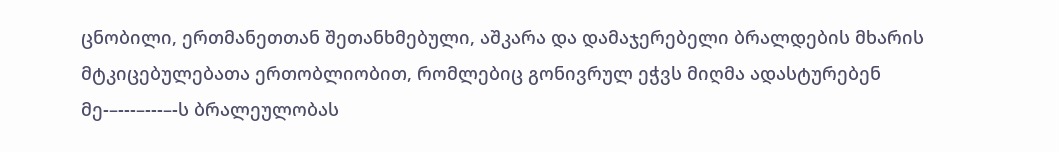ცნობილი, ერთმანეთთან შეთანხმებული, აშკარა და დამაჯერებელი ბრალდების მხარის მტკიცებულებათა ერთობლიობით, რომლებიც გონივრულ ეჭვს მიღმა ადასტურებენ მე-–---–---–-ს ბრალეულობას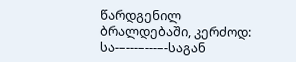წარდგენილ ბრალდებაში, კერძოდ: სა-–---–---–-საგან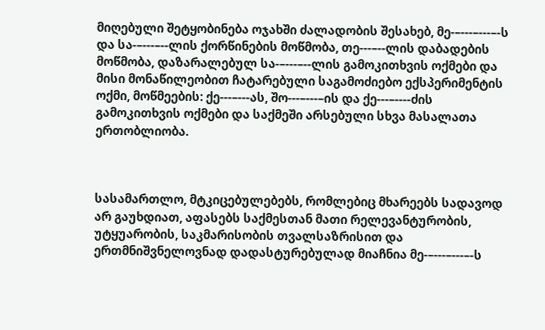მიღებული შეტყობინება ოჯახში ძალადობის შესახებ, მე-–---–---–-ს და სა-–---–--ლის ქორწინების მოწმობა, თე---–--ლის დაბადების მოწმობა, დაზარალებულ სა-–---–--ლის გამოკითხვის ოქმები და მისი მონაწილეობით ჩატარებული საგამოძიებო ექსპერიმენტის ოქმი, მოწმეების: ქე---–---ას, შო---–---–ის და ქე---–----ძის გამოკითხვის ოქმები და საქმეში არსებული სხვა მასალათა ერთობლიობა.



სასამართლო, მტკიცებულებებს, რომლებიც მხარეებს სადავოდ არ გაუხდიათ, აფასებს საქმესთან მათი რელევანტურობის, უტყუარობის, საკმარისობის თვალსაზრისით და ერთმნიშვნელოვნად დადასტურებულად მიაჩნია მე-–---–---–-ს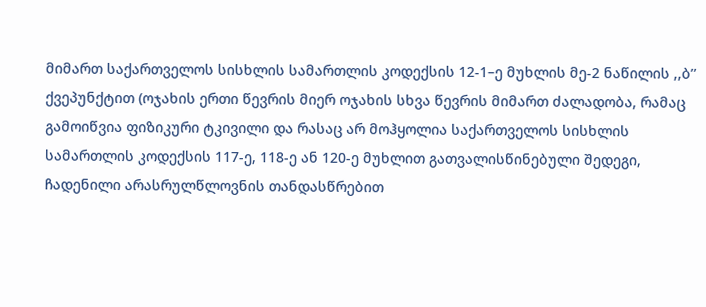მიმართ საქართველოს სისხლის სამართლის კოდექსის 12-1–ე მუხლის მე-2 ნაწილის ,,ბ’’ ქვეპუნქტით (ოჯახის ერთი წევრის მიერ ოჯახის სხვა წევრის მიმართ ძალადობა, რამაც გამოიწვია ფიზიკური ტკივილი და რასაც არ მოჰყოლია საქართველოს სისხლის სამართლის კოდექსის 117-ე, 118-ე ან 120-ე მუხლით გათვალისწინებული შედეგი, ჩადენილი არასრულწლოვნის თანდასწრებით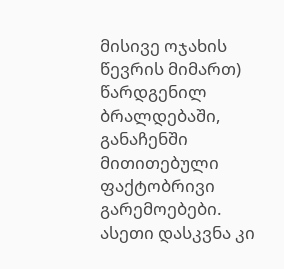მისივე ოჯახის წევრის მიმართ) წარდგენილ ბრალდებაში, განაჩენში მითითებული ფაქტობრივი გარემოებები. ასეთი დასკვნა კი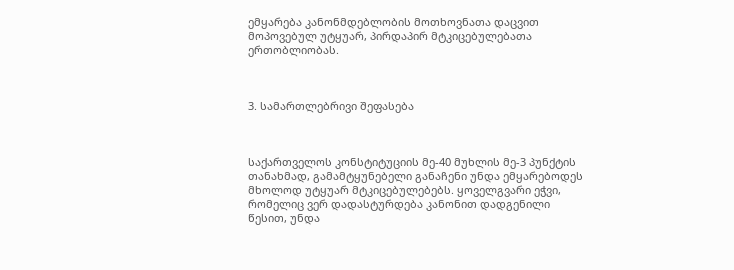ემყარება კანონმდებლობის მოთხოვნათა დაცვით მოპოვებულ უტყუარ, პირდაპირ მტკიცებულებათა ერთობლიობას.



3. სამართლებრივი შეფასება



საქართველოს კონსტიტუციის მე-40 მუხლის მე-3 პუნქტის თანახმად, გამამტყუნებელი განაჩენი უნდა ემყარებოდეს მხოლოდ უტყუარ მტკიცებულებებს. ყოველგვარი ეჭვი, რომელიც ვერ დადასტურდება კანონით დადგენილი წესით, უნდა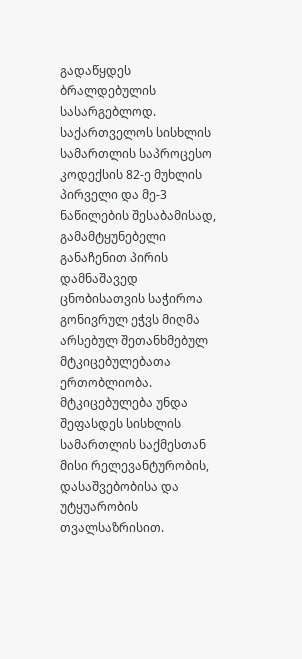გადაწყდეს ბრალდებულის სასარგებლოდ. საქართველოს სისხლის სამართლის საპროცესო კოდექსის 82-ე მუხლის პირველი და მე-3 ნაწილების შესაბამისად, გამამტყუნებელი განაჩენით პირის დამნაშავედ ცნობისათვის საჭიროა გონივრულ ეჭვს მიღმა არსებულ შეთანხმებულ მტკიცებულებათა ერთობლიობა. მტკიცებულება უნდა შეფასდეს სისხლის სამართლის საქმესთან მისი რელევანტურობის, დასაშვებობისა და უტყუარობის თვალსაზრისით.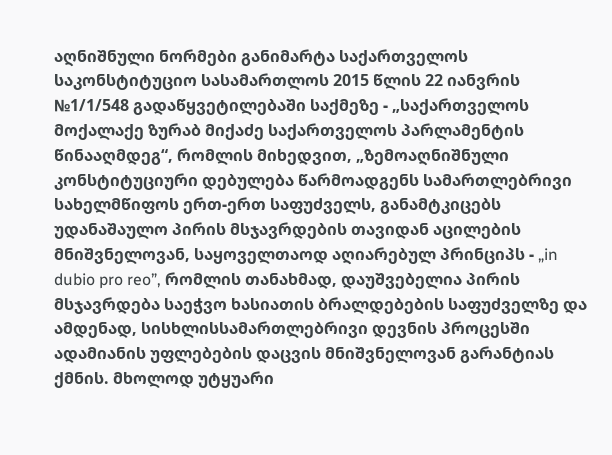აღნიშნული ნორმები განიმარტა საქართველოს საკონსტიტუციო სასამართლოს 2015 წლის 22 იანვრის №1/1/548 გადაწყვეტილებაში საქმეზე - „საქართველოს მოქალაქე ზურაბ მიქაძე საქართველოს პარლამენტის წინააღმდეგ“, რომლის მიხედვით, „ზემოაღნიშნული კონსტიტუციური დებულება წარმოადგენს სამართლებრივი სახელმწიფოს ერთ-ერთ საფუძველს, განამტკიცებს უდანაშაულო პირის მსჯავრდების თავიდან აცილების მნიშვნელოვან, საყოველთაოდ აღიარებულ პრინციპს - „in dubio pro reo”, რომლის თანახმად, დაუშვებელია პირის მსჯავრდება საეჭვო ხასიათის ბრალდებების საფუძველზე და ამდენად, სისხლისსამართლებრივი დევნის პროცესში ადამიანის უფლებების დაცვის მნიშვნელოვან გარანტიას ქმნის. მხოლოდ უტყუარი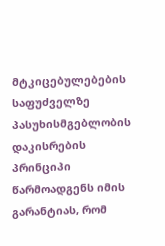მტკიცებულებების საფუძველზე პასუხისმგებლობის დაკისრების პრინციპი წარმოადგენს იმის გარანტიას, რომ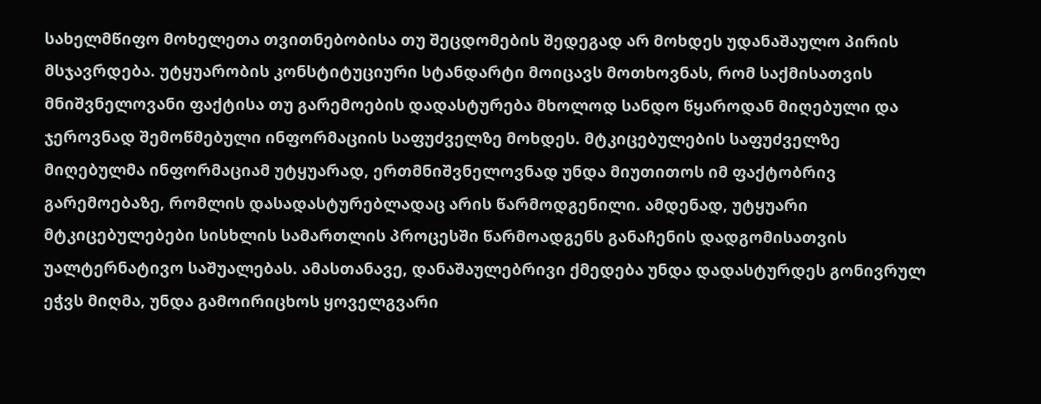სახელმწიფო მოხელეთა თვითნებობისა თუ შეცდომების შედეგად არ მოხდეს უდანაშაულო პირის მსჯავრდება. უტყუარობის კონსტიტუციური სტანდარტი მოიცავს მოთხოვნას, რომ საქმისათვის მნიშვნელოვანი ფაქტისა თუ გარემოების დადასტურება მხოლოდ სანდო წყაროდან მიღებული და ჯეროვნად შემოწმებული ინფორმაციის საფუძველზე მოხდეს. მტკიცებულების საფუძველზე მიღებულმა ინფორმაციამ უტყუარად, ერთმნიშვნელოვნად უნდა მიუთითოს იმ ფაქტობრივ გარემოებაზე, რომლის დასადასტურებლადაც არის წარმოდგენილი. ამდენად, უტყუარი მტკიცებულებები სისხლის სამართლის პროცესში წარმოადგენს განაჩენის დადგომისათვის უალტერნატივო საშუალებას. ამასთანავე, დანაშაულებრივი ქმედება უნდა დადასტურდეს გონივრულ ეჭვს მიღმა, უნდა გამოირიცხოს ყოველგვარი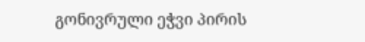გონივრული ეჭვი პირის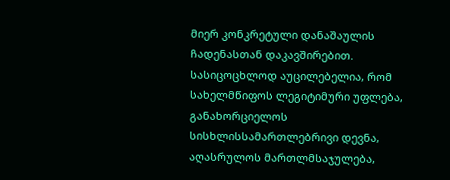მიერ კონკრეტული დანაშაულის ჩადენასთან დაკავშირებით. სასიცოცხლოდ აუცილებელია, რომ სახელმწიფოს ლეგიტიმური უფლება, განახორციელოს სისხლისსამართლებრივი დევნა, აღასრულოს მართლმსაჯულება,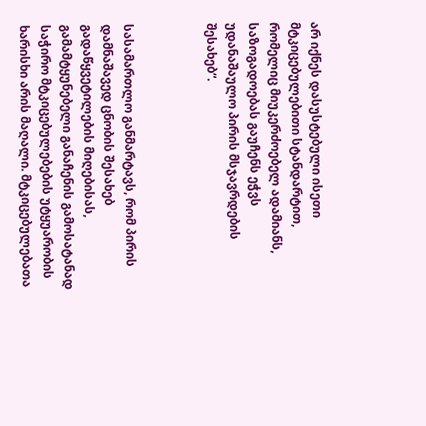არ იქნეს დასუსტებული ისეთი მტკიცებულებითი სტანდარტით, რომელიც მიუკერძოებელ ადამიანს, საზოგადოებას გაუჩენს ეჭვს უდანაშაულო პირის მსჯავრდების შესახებ“.



სასამართლო განმარტავს, რომ პირის დამნაშავედ ცნობის შესახებ გადაწყვეტილების მიღებისას, გამამტყუნებელი განაჩენის გამოსატანად საჭირო მტკიცებულებების უტყუარობის ხარისხი არის მაღალი. მტკიცებულებათა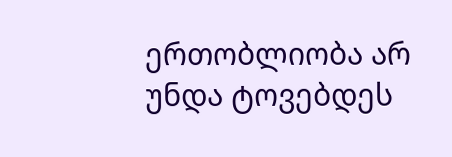ერთობლიობა არ უნდა ტოვებდეს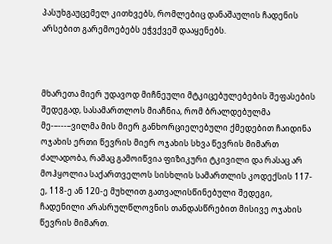პასუხგაუცემელ კითხვებს, რომლებიც დანაშაულის ჩადენის არსებით გარემოებებს ეჭვქვეშ დააყენებს.



მხარეთა მიერ უდავოდ მიჩნეული მტკიცებულებების შეფასების შედეგად, სასამართლოს მიაჩნია, რომ ბრალდებულმა მე-–---–ვილმა მის მიერ განხორციელებული ქმედებით ჩაიდინა ოჯახის ერთი წევრის მიერ ოჯახის სხვა წევრის მიმართ ძალადობა, რამაც გამოიწვია ფიზიკური ტკივილი და რასაც არ მოჰყოლია საქართველოს სისხლის სამართლის კოდექსის 117-ე, 118-ე ან 120-ე მუხლით გათვალისწინებული შედეგი, ჩადენილი არასრულწლოვნის თანდასწრებით მისივე ოჯახის წევრის მიმართ.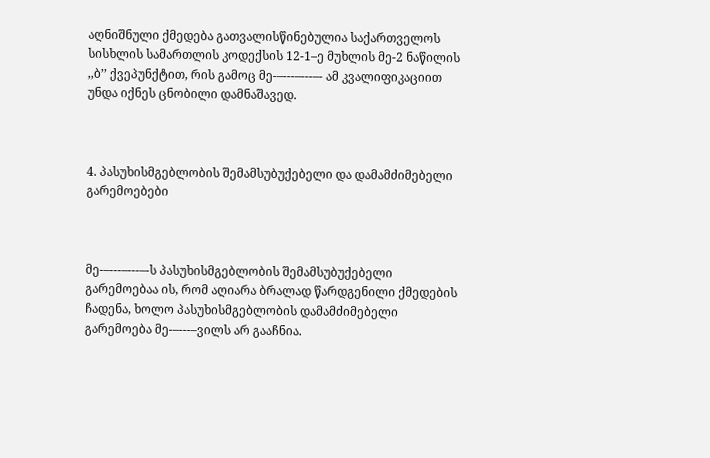აღნიშნული ქმედება გათვალისწინებულია საქართველოს სისხლის სამართლის კოდექსის 12-1–ე მუხლის მე-2 ნაწილის ,,ბ’’ ქვეპუნქტით, რის გამოც მე-–---–---–- ამ კვალიფიკაციით უნდა იქნეს ცნობილი დამნაშავედ.



4. პასუხისმგებლობის შემამსუბუქებელი და დამამძიმებელი გარემოებები



მე-–---–---–-ს პასუხისმგებლობის შემამსუბუქებელი გარემოებაა ის, რომ აღიარა ბრალად წარდგენილი ქმედების ჩადენა, ხოლო პასუხისმგებლობის დამამძიმებელი გარემოება მე-–---–ვილს არ გააჩნია.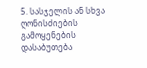5. სასჯელის ან სხვა ღონისძიების გამოყენების დასაბუთება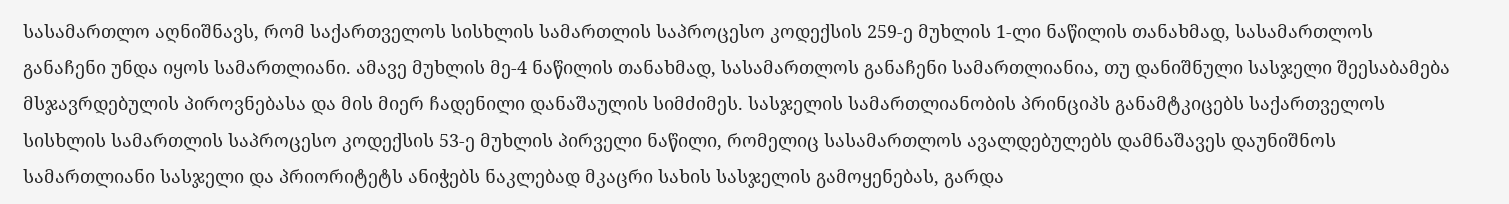სასამართლო აღნიშნავს, რომ საქართველოს სისხლის სამართლის საპროცესო კოდექსის 259-ე მუხლის 1-ლი ნაწილის თანახმად, სასამართლოს განაჩენი უნდა იყოს სამართლიანი. ამავე მუხლის მე-4 ნაწილის თანახმად, სასამართლოს განაჩენი სამართლიანია, თუ დანიშნული სასჯელი შეესაბამება მსჯავრდებულის პიროვნებასა და მის მიერ ჩადენილი დანაშაულის სიმძიმეს. სასჯელის სამართლიანობის პრინციპს განამტკიცებს საქართველოს სისხლის სამართლის საპროცესო კოდექსის 53-ე მუხლის პირველი ნაწილი, რომელიც სასამართლოს ავალდებულებს დამნაშავეს დაუნიშნოს სამართლიანი სასჯელი და პრიორიტეტს ანიჭებს ნაკლებად მკაცრი სახის სასჯელის გამოყენებას, გარდა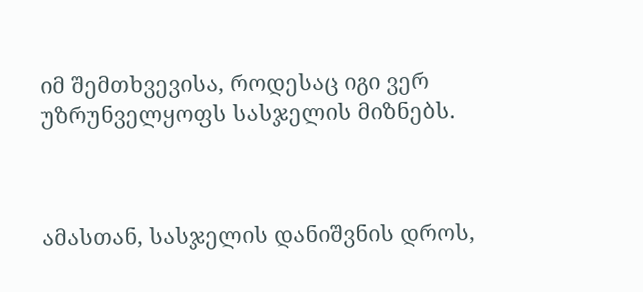იმ შემთხვევისა, როდესაც იგი ვერ უზრუნველყოფს სასჯელის მიზნებს.



ამასთან, სასჯელის დანიშვნის დროს,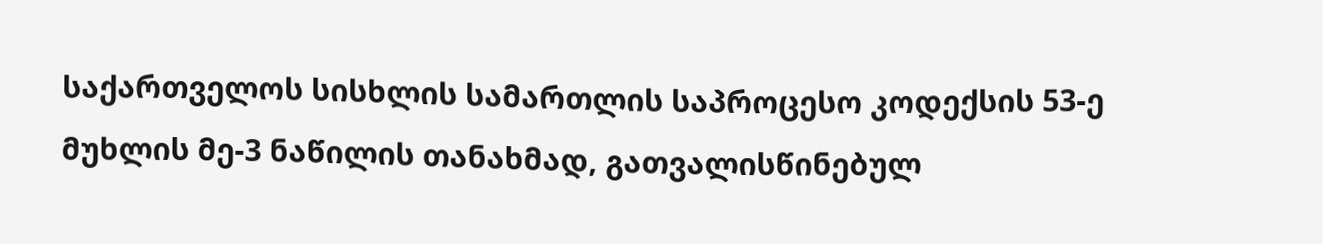საქართველოს სისხლის სამართლის საპროცესო კოდექსის 53-ე მუხლის მე-3 ნაწილის თანახმად, გათვალისწინებულ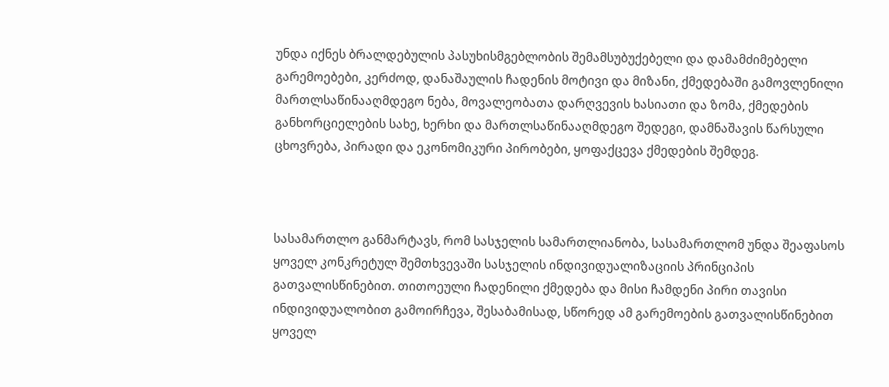უნდა იქნეს ბრალდებულის პასუხისმგებლობის შემამსუბუქებელი და დამამძიმებელი გარემოებები, კერძოდ, დანაშაულის ჩადენის მოტივი და მიზანი, ქმედებაში გამოვლენილი მართლსაწინააღმდეგო ნება, მოვალეობათა დარღვევის ხასიათი და ზომა, ქმედების განხორციელების სახე, ხერხი და მართლსაწინააღმდეგო შედეგი, დამნაშავის წარსული ცხოვრება, პირადი და ეკონომიკური პირობები, ყოფაქცევა ქმედების შემდეგ.



სასამართლო განმარტავს, რომ სასჯელის სამართლიანობა, სასამართლომ უნდა შეაფასოს ყოველ კონკრეტულ შემთხვევაში სასჯელის ინდივიდუალიზაციის პრინციპის გათვალისწინებით. თითოეული ჩადენილი ქმედება და მისი ჩამდენი პირი თავისი ინდივიდუალობით გამოირჩევა, შესაბამისად, სწორედ ამ გარემოების გათვალისწინებით ყოველ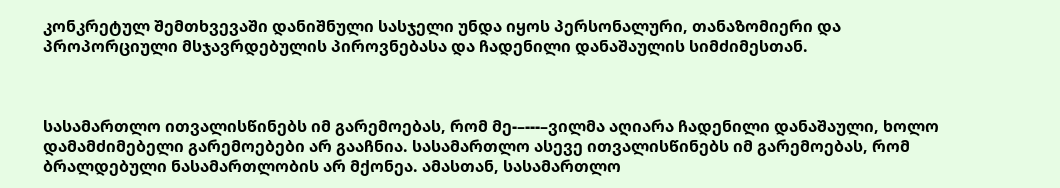კონკრეტულ შემთხვევაში დანიშნული სასჯელი უნდა იყოს პერსონალური, თანაზომიერი და პროპორციული მსჯავრდებულის პიროვნებასა და ჩადენილი დანაშაულის სიმძიმესთან.



სასამართლო ითვალისწინებს იმ გარემოებას, რომ მე-–---–ვილმა აღიარა ჩადენილი დანაშაული, ხოლო დამამძიმებელი გარემოებები არ გააჩნია. სასამართლო ასევე ითვალისწინებს იმ გარემოებას, რომ ბრალდებული ნასამართლობის არ მქონეა. ამასთან, სასამართლო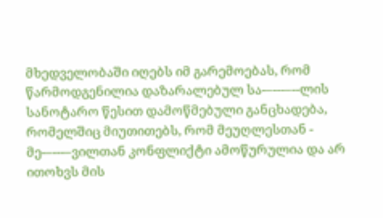მხედველობაში იღებს იმ გარემოებას, რომ წარმოდგენილია დაზარალებულ სა-–---–--ლის სანოტარო წესით დამოწმებული განცხადება, რომელშიც მიუთითებს, რომ მეუღლესთან - მე-–---–ვილთან კონფლიქტი ამოწურულია და არ ითოხვს მის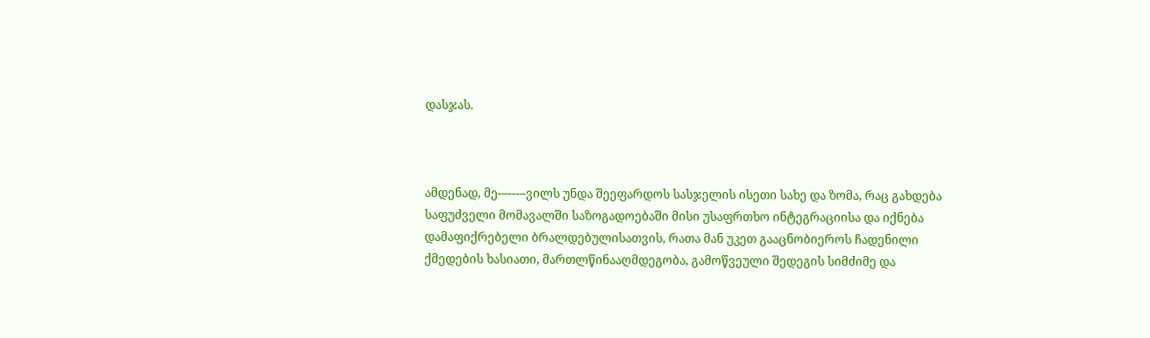დასჯას.



ამდენად, მე-–---–ვილს უნდა შეეფარდოს სასჯელის ისეთი სახე და ზომა, რაც გახდება საფუძველი მომავალში საზოგადოებაში მისი უსაფრთხო ინტეგრაციისა და იქნება დამაფიქრებელი ბრალდებულისათვის, რათა მან უკეთ გააცნობიეროს ჩადენილი ქმედების ხასიათი, მართლწინააღმდეგობა, გამოწვეული შედეგის სიმძიმე და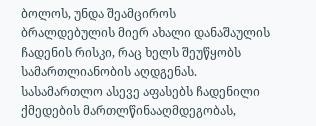ბოლოს, უნდა შეამციროს ბრალდებულის მიერ ახალი დანაშაულის ჩადენის რისკი, რაც ხელს შეუწყობს სამართლიანობის აღდგენას. სასამართლო ასევე აფასებს ჩადენილი ქმედების მართლწინააღმდეგობას,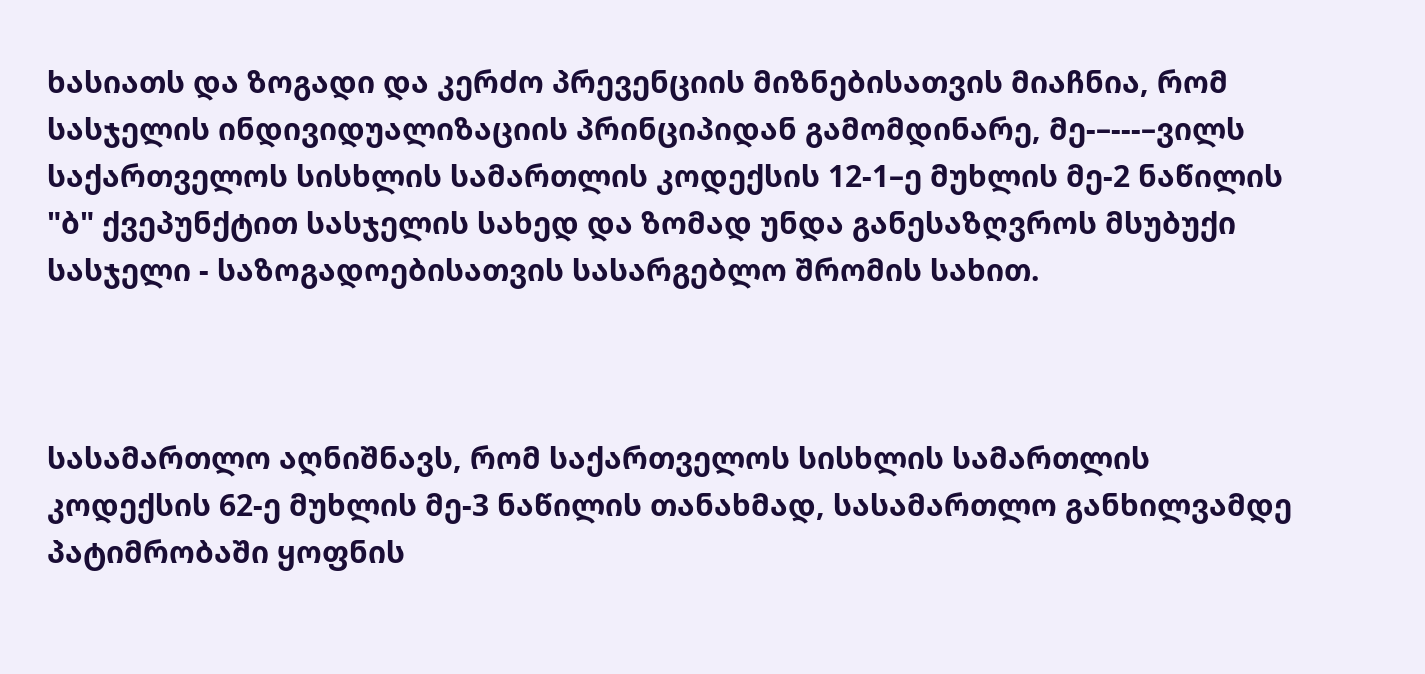ხასიათს და ზოგადი და კერძო პრევენციის მიზნებისათვის მიაჩნია, რომ სასჯელის ინდივიდუალიზაციის პრინციპიდან გამომდინარე, მე-–---–ვილს საქართველოს სისხლის სამართლის კოდექსის 12-1–ე მუხლის მე-2 ნაწილის "ბ" ქვეპუნქტით სასჯელის სახედ და ზომად უნდა განესაზღვროს მსუბუქი სასჯელი - საზოგადოებისათვის სასარგებლო შრომის სახით.



სასამართლო აღნიშნავს, რომ საქართველოს სისხლის სამართლის კოდექსის 62-ე მუხლის მე-3 ნაწილის თანახმად, სასამართლო განხილვამდე პატიმრობაში ყოფნის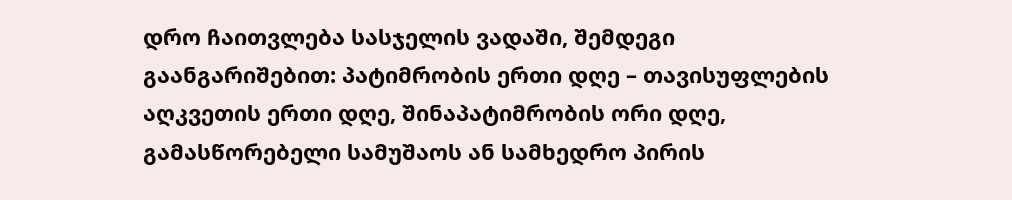დრო ჩაითვლება სასჯელის ვადაში, შემდეგი გაანგარიშებით: პატიმრობის ერთი დღე – თავისუფლების აღკვეთის ერთი დღე, შინაპატიმრობის ორი დღე, გამასწორებელი სამუშაოს ან სამხედრო პირის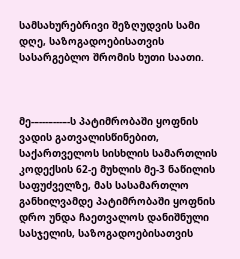სამსახურებრივი შეზღუდვის სამი დღე, საზოგადოებისათვის სასარგებლო შრომის ხუთი საათი.



მე-–---–---–-ს პატიმრობაში ყოფნის ვადის გათვალისწინებით, საქართველოს სისხლის სამართლის კოდექსის 62-ე მუხლის მე-3 ნაწილის საფუძველზე, მას სასამართლო განხილვამდე პატიმრობაში ყოფნის დრო უნდა ჩაეთვალოს დანიშნული სასჯელის, საზოგადოებისათვის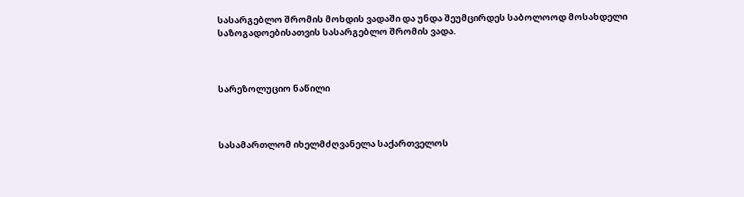სასარგებლო შრომის მოხდის ვადაში და უნდა შეუმცირდეს საბოლოოდ მოსახდელი საზოგადოებისათვის სასარგებლო შრომის ვადა.



სარეზოლუციო ნაწილი



სასამართლომ იხელმძღვანელა საქართველოს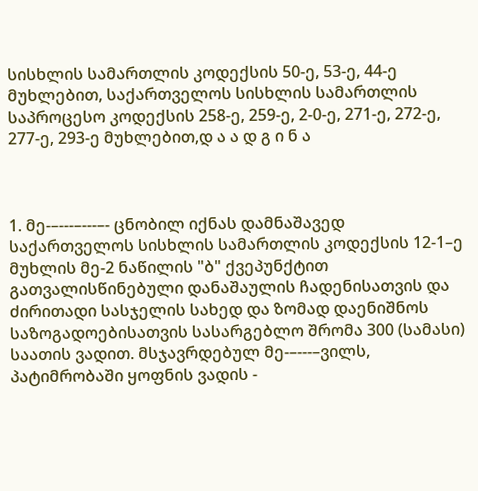სისხლის სამართლის კოდექსის 50-ე, 53-ე, 44-ე მუხლებით, საქართველოს სისხლის სამართლის საპროცესო კოდექსის 258-ე, 259-ე, 2-0-ე, 271-ე, 272-ე, 277-ე, 293-ე მუხლებით,დ ა ა დ გ ი ნ ა



1. მე-–---–---–- ცნობილ იქნას დამნაშავედ საქართველოს სისხლის სამართლის კოდექსის 12-1–ე მუხლის მე-2 ნაწილის "ბ" ქვეპუნქტით გათვალისწინებული დანაშაულის ჩადენისათვის და ძირითადი სასჯელის სახედ და ზომად დაენიშნოს საზოგადოებისათვის სასარგებლო შრომა 300 (სამასი) საათის ვადით. მსჯავრდებულ მე-–---–ვილს, პატიმრობაში ყოფნის ვადის -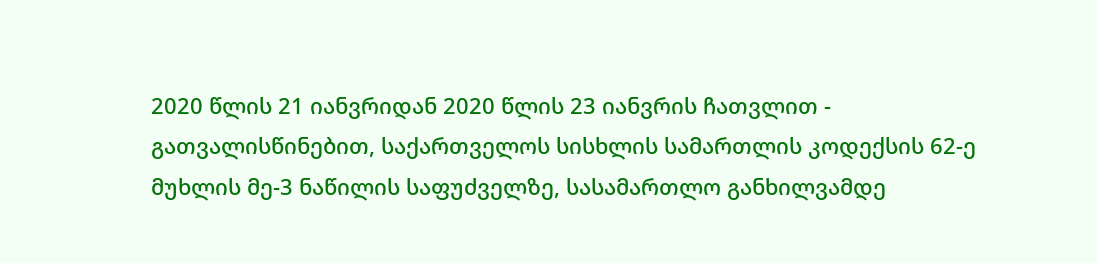2020 წლის 21 იანვრიდან 2020 წლის 23 იანვრის ჩათვლით - გათვალისწინებით, საქართველოს სისხლის სამართლის კოდექსის 62-ე მუხლის მე-3 ნაწილის საფუძველზე, სასამართლო განხილვამდე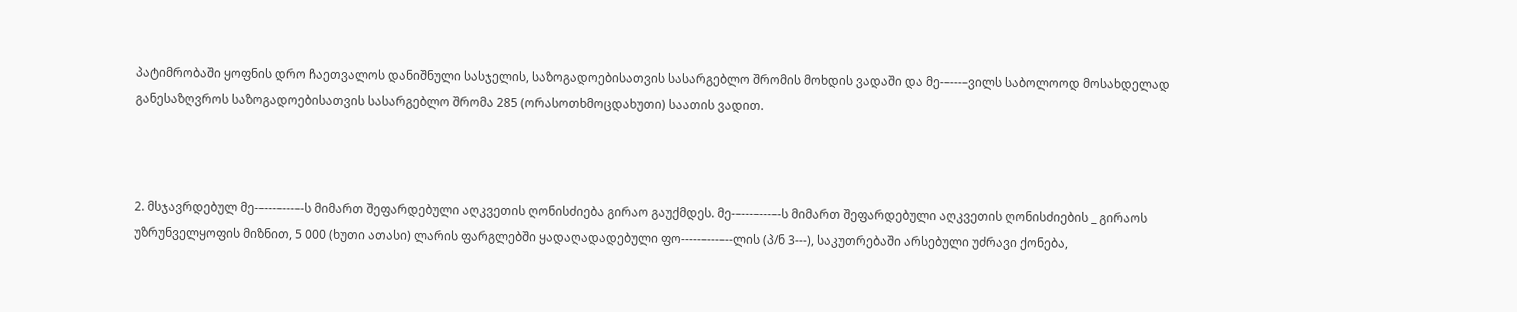პატიმრობაში ყოფნის დრო ჩაეთვალოს დანიშნული სასჯელის, საზოგადოებისათვის სასარგებლო შრომის მოხდის ვადაში და მე-–---–ვილს საბოლოოდ მოსახდელად განესაზღვროს საზოგადოებისათვის სასარგებლო შრომა 285 (ორასოთხმოცდახუთი) საათის ვადით.



2. მსჯავრდებულ მე-–---–---–-ს მიმართ შეფარდებული აღკვეთის ღონისძიება გირაო გაუქმდეს. მე-–---–---–-ს მიმართ შეფარდებული აღკვეთის ღონისძიების _ გირაოს უზრუნველყოფის მიზნით, 5 000 (ხუთი ათასი) ლარის ფარგლებში ყადაღადადებული ფო-----–---–--ლის (პ/ნ 3---), საკუთრებაში არსებული უძრავი ქონება,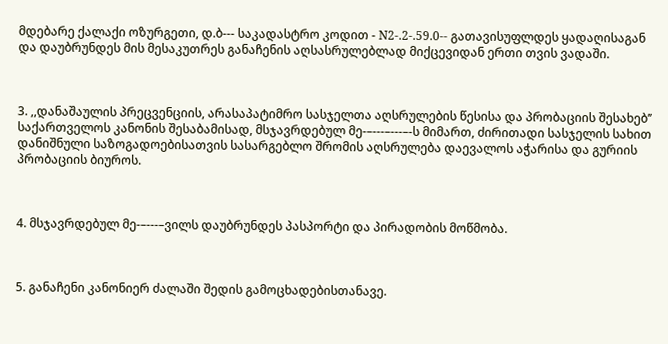მდებარე ქალაქი ოზურგეთი, დ.ბ--- საკადასტრო კოდით - N2-.2-.59.0-- გათავისუფლდეს ყადაღისაგან და დაუბრუნდეს მის მესაკუთრეს განაჩენის აღსასრულებლად მიქცევიდან ერთი თვის ვადაში.



3. ,,დანაშაულის პრეცვენციის, არასაპატიმრო სასჯელთა აღსრულების წესისა და პრობაციის შესახებ’’ საქართველოს კანონის შესაბამისად, მსჯავრდებულ მე-–---–---–-ს მიმართ, ძირითადი სასჯელის სახით დანიშნული საზოგადოებისათვის სასარგებლო შრომის აღსრულება დაევალოს აჭარისა და გურიის პრობაციის ბიუროს.



4. მსჯავრდებულ მე-–---–ვილს დაუბრუნდეს პასპორტი და პირადობის მოწმობა.



5. განაჩენი კანონიერ ძალაში შედის გამოცხადებისთანავე.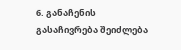6. განაჩენის გასაჩივრება შეიძლება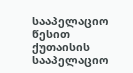სააპელაციო წესით ქუთაისის სააპელაციო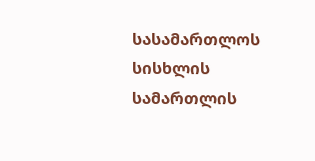სასამართლოს სისხლის სამართლის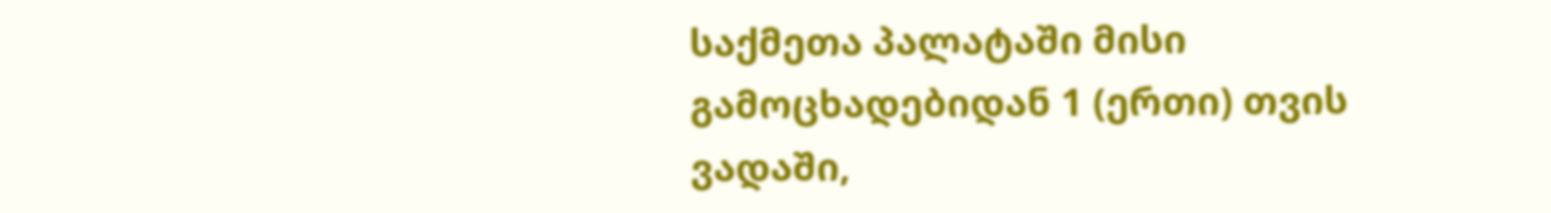საქმეთა პალატაში მისი გამოცხადებიდან 1 (ერთი) თვის ვადაში,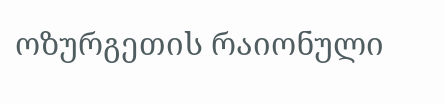ოზურგეთის რაიონული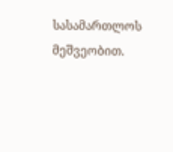სასამართლოს მეშვეობით.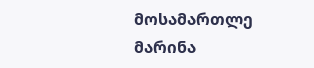მოსამართლე მარინა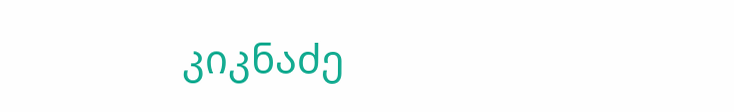კიკნაძე